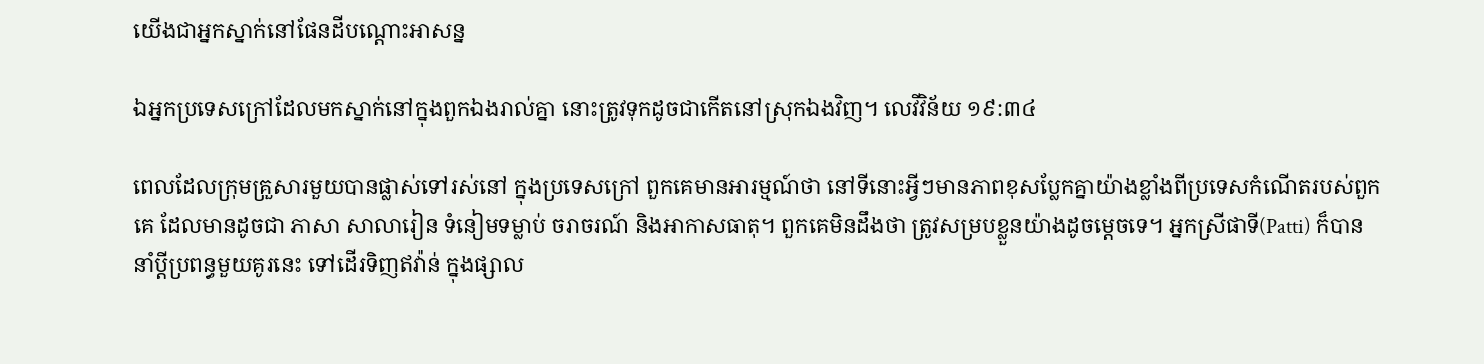យើងជាអ្នកស្នាក់នៅផែនដីបណ្ដោះអាសន្ន

ឯអ្នកប្រទេសក្រៅដែលមកស្នាក់នៅក្នុងពួកឯងរាល់គ្នា នោះត្រូវទុកដូចជាកើតនៅស្រុកឯងវិញ។ លេវីវិន័យ ១៩:៣៤

ពេលដែលក្រុមគ្រួសារមួយបានផ្លាស់ទៅរស់នៅ ក្នុងប្រទេសក្រៅ ពួកគេមានអារម្មណ៍ថា នៅទីនោះអ្វីៗមានភាពខុសប្លែកគ្នាយ៉ាងខ្លាំងពីប្រទេសកំណើតរបស់ពួកគេ ដែលមានដូចជា ភាសា សាលារៀន ទំនៀមទម្លាប់ ចរាចរណ៍ និងអាកាសធាតុ។ ពួកគេមិនដឹងថា ត្រូវសម្របខ្លួនយ៉ាងដូចម្តេចទេ។ អ្នកស្រីផាទី(Patti) ក៏បាននាំប្តីប្រពន្ធមួយគូរនេះ ទៅដើរទិញឥវ៉ាន់ ក្នុងផ្សាល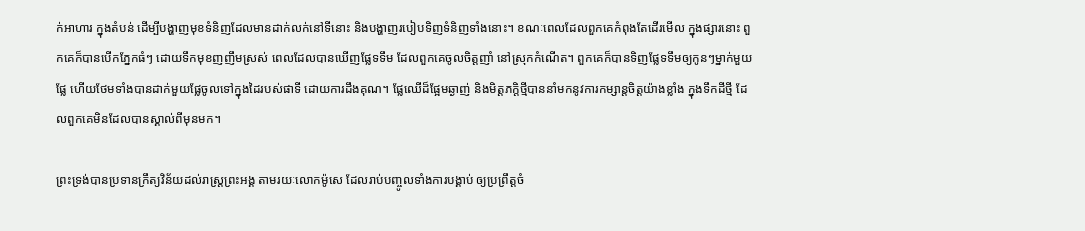ក់អាហារ ក្នុងតំបន់ ដើម្បីបង្ហាញមុខទំនិញដែលមានដាក់លក់នៅទីនោះ និងបង្ហាញរបៀបទិញទំនិញទាំងនោះ។ ខណៈពេលដែលពួកគេកំពុងតែដើរមើល ក្នុងផ្សារនោះ ពួកគេក៏បានបើកភ្នែកធំៗ ដោយទឹកមុខញញឹមស្រស់ ពេលដែលបានឃើញផ្លែទទឹម ដែលពួកគេចូលចិត្តញាំ នៅស្រុកកំណើត។ ពួកគេក៏បានទិញផ្លែទទឹមឲ្យកូនៗម្នាក់មួយផ្លែ ហើយថែមទាំងបានដាក់មួយផ្លែចូលទៅក្នុងដៃរបស់ផាទី ដោយការដឹងគុណ។ ផ្លែឈើដ៏ផ្អែមឆ្ងាញ់ និងមិត្តភក្តិថ្មីបាននាំមកនូវការកម្សាន្តចិត្តយ៉ាងខ្លាំង ក្នុងទឹកដីថ្មី ដែលពួកគេមិនដែលបានស្គាល់ពីមុនមក។

ព្រះទ្រង់បានប្រទានក្រឹត្យវិន័យដល់រាស្រ្តព្រះអង្គ តាមរយៈលោកម៉ូសេ ដែលរាប់បញ្ចូលទាំងការបង្គាប់ ឲ្យប្រព្រឹត្តចំ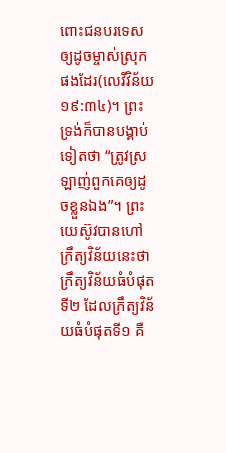ពោះជនបរទេស ឲ្យដូចម្ចាស់ស្រុកផងដែរ(លេវីវិន័យ ១៩:៣៤)។ ព្រះទ្រង់ក៏បានបង្គាប់ទៀតថា “ត្រូវស្រឡាញ់ពួកគេឲ្យដូចខ្លួនឯង”។ ព្រះយេស៊ូវបានហៅក្រឹត្យវិន័យនេះថា ក្រឹត្យវិន័យធំបំផុតទី២ ដែលក្រឹត្យវិន័យធំបំផុតទី១ គឺ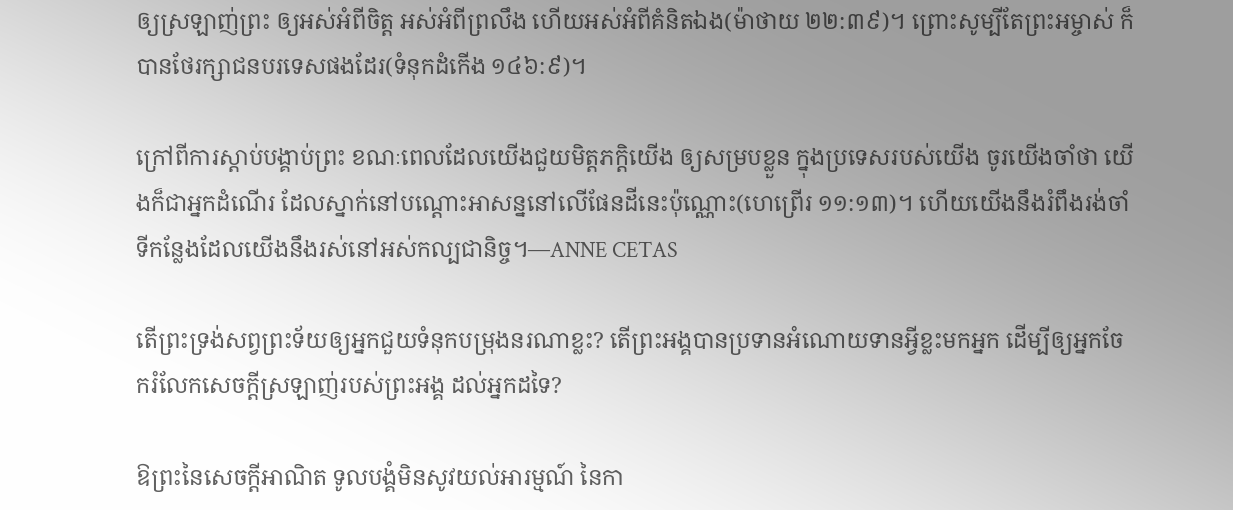ឲ្យស្រឡាញ់ព្រះ ឲ្យអស់អំពីចិត្ត អស់អំពីព្រលឹង ហើយអស់អំពីគំនិតឯង(ម៉ាថាយ ២២:៣៩)។ ព្រោះសូម្បីតែព្រះអម្ចាស់ ក៏បានថែរក្សាជនបរទេសផងដែរ(ទំនុកដំកើង ១៤៦:៩)។

ក្រៅពីការស្តាប់បង្គាប់ព្រះ ខណៈពេលដែលយើងជួយមិត្តភក្តិយើង ឲ្យសម្របខ្លួន ក្នុងប្រទេសរបស់យើង ចូរយើងចាំថា យើងក៏ជាអ្នកដំណើរ ដែលស្នាក់នៅបណ្ដោះអាសន្ននៅលើផែនដីនេះប៉ុណ្ណោះ(ហេព្រើរ ១១:១៣)។ ហើយយើងនឹងរំពឹងរង់ចាំទីកន្លែងដែលយើងនឹងរស់នៅអស់កល្បជានិច្ច។—ANNE CETAS

តើព្រះទ្រង់សព្វព្រះទ័យឲ្យអ្នកជួយទំនុកបម្រុងនរណាខ្លះ? តើព្រះអង្គបានប្រទានអំណោយទានអ្វីខ្លះមកអ្នក ដើម្បីឲ្យអ្នកចែករំលែកសេចក្តីស្រឡាញ់របស់ព្រះអង្គ ដល់អ្នកដទៃ?

ឱព្រះនៃសេចក្តីអាណិត ទូលបង្គំមិនសូវយល់អារម្មណ៍ នៃកា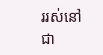ររស់នៅជា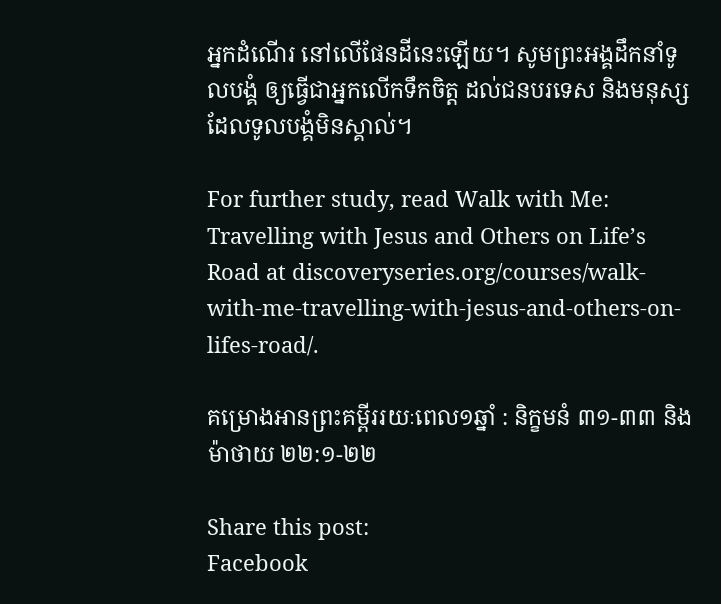អ្នកដំណើរ នៅលើផែនដីនេះឡើយ។ សូមព្រះអង្គដឹកនាំទូលបង្គំ ឲ្យធ្វើជាអ្នកលើកទឹកចិត្ត ដល់ជនបរទេស និងមនុស្សដែលទូលបង្គំមិនស្គាល់។

For further study, read Walk with Me: Travelling with Jesus and Others on Life’s Road at discoveryseries.org/courses/walk-with-me-travelling-with-jesus-and-others-on-lifes-road/.

គម្រោងអានព្រះគម្ពីររយៈពេល១ឆ្នាំ : និក្ខមនំ ៣១-៣៣ និង ម៉ាថាយ ២២:១-២២

Share this post:
Facebook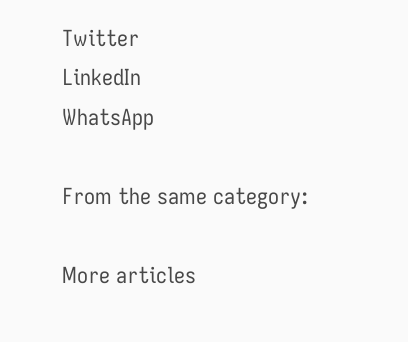Twitter
LinkedIn
WhatsApp

From the same category:

More articles